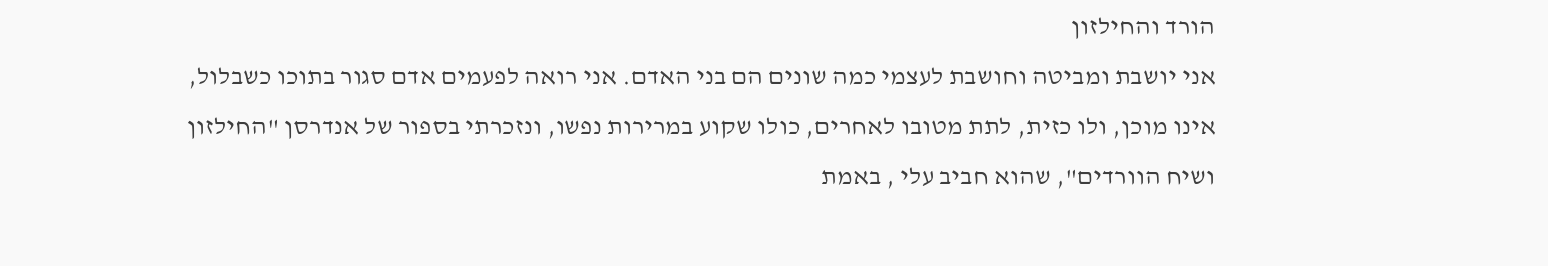הורד והחילזון
אני יושבת ומביטה וחושבת לעצמי כמה שונים הם בני האדם. אני רואה לפעמים אדם סגור בתוכו כשבלול, אינו מוכן, ולו כזית, לתת מטובו לאחרים, כולו שקוע במרירות נפשו, ונזכרתי בספור של אנדרסן "החילזון ושיח הוורדים", שהוא חביב עלי , באמת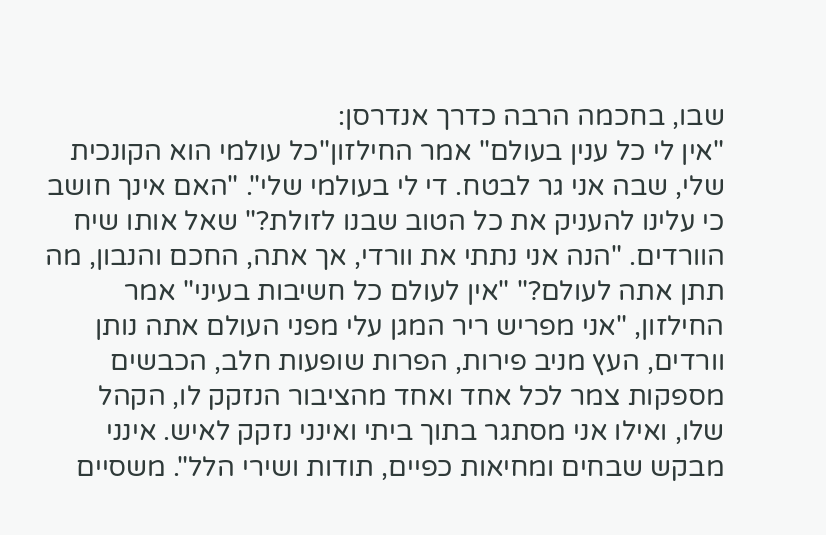שבו, בחכמה הרבה כדרך אנדרסן:
"אין לי כל ענין בעולם" אמר החילזון"כל עולמי הוא הקונכית שלי, שבה אני גר לבטח. די לי בעולמי שלי". "האם אינך חושב כי עלינו להעניק את כל הטוב שבנו לזולת?" שאל אותו שיח הוורדים. "הנה אני נתתי את וורדי, אך אתה, החכם והנבון, מה תתן אתה לעולם?" "אין לעולם כל חשיבות בעיני" אמר החילזון, "אני מפריש ריר המגן עלי מפני העולם אתה נותן וורדים, העץ מניב פירות, הפרות שופעות חלב, הכבשים מספקות צמר לכל אחד ואחד מהציבור הנזקק לו, הקהל שלו, ואילו אני מסתגר בתוך ביתי ואינני נזקק לאיש. אינני מבקש שבחים ומחיאות כפיים, תודות ושירי הלל". משסיים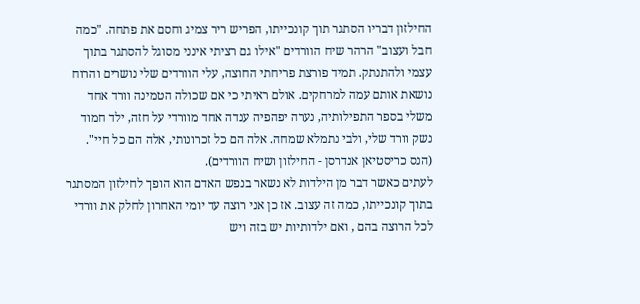החילזון דבריו הסתגר תוך קונכייתו, הפריש ריר צמיג וחסם את פתחה. "כמה חבל ועצוב" הרהר שיח הוורדים "אילו גם רציתי אינני מסוגל להסתגר בתוך עצמי ולהתנתק. תמיד פורצת פריחתי החוצה, עלי הוורדים שלי נושרים והרוח נושאת אותם עמה למרחקים. אולם ראיתי כי אם שכולה הטמינה וורד אחד משלי בספר התפילותיה, נערה יפהפיה ענדה אחד מוורדי על חזה, ילד חמוד נשק וורד שלי, ולבי נתמלא שמחה. אלה הם כל זכרונותי, אלה הם כל חיי".
(הנס כריסטיאן אנדרסן - החילזון ושיח הוורדים).
לעתים כאשר דבר מן הילדות לא נשאר בנפש האדם הוא הופך לחילזון המסתגר בתוך קונכייתו, כמה זה עצוב. אז כן אני רוצה עד יומי האחרון לחלק את וורדי לכל הרוצה בהם , ואם ילדותיות יש בזה ויש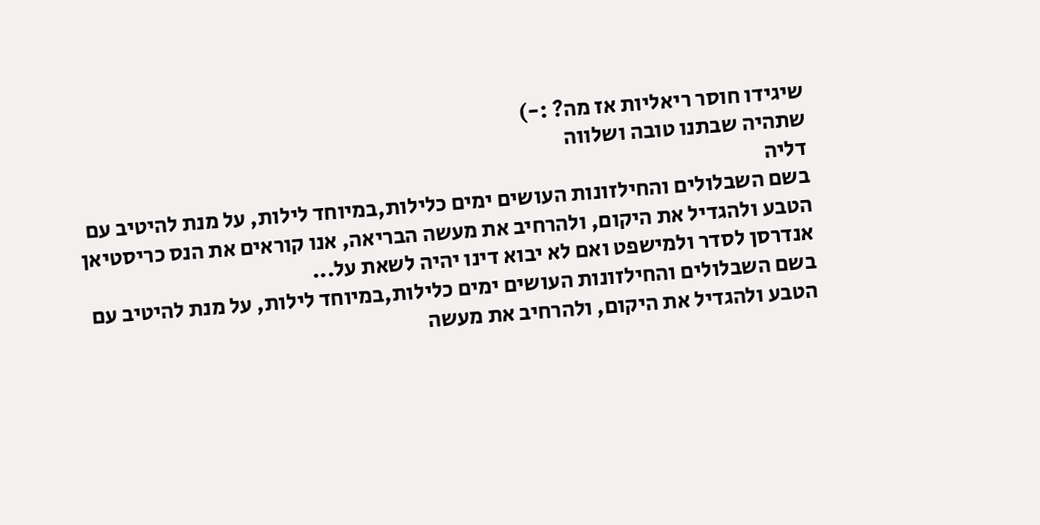שיגידו חוסר ריאליות אז מה? :-)
שתהיה שבתנו טובה ושלווה
דליה
בשם השבלולים והחילזונות העושים ימים כלילות,במיוחד לילות, על מנת להיטיב עם הטבע ולהגדיל את היקום, ולהרחיב את מעשה הבריאה, אנו קוראים את הנס כריסטיאן אנדרסן לסדר ולמישפט ואם לא יבוא דינו יהיה לשאת על...
בשם השבלולים והחילזונות העושים ימים כלילות,במיוחד לילות, על מנת להיטיב עם הטבע ולהגדיל את היקום, ולהרחיב את מעשה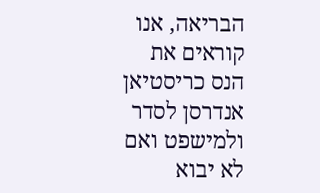הבריאה, אנו קוראים את הנס כריסטיאן אנדרסן לסדר ולמישפט ואם לא יבוא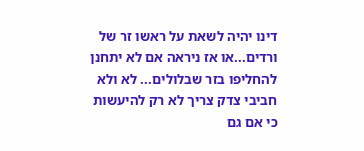דינו יהיה לשאת על ראשו זר של ורדים...או אז ניראה אם לא יתחנן להחליפו בזר שבלולים... לא ולא חביבי צדק צריך לא רק להיעשות כי אם גם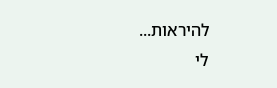להיראות...
לי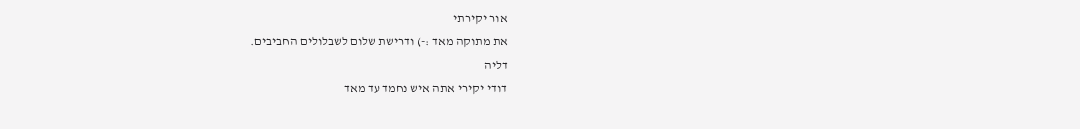אור יקירתי
את מתוקה מאד :-) ודרישת שלום לשבלולים החביבים.
דליה
דודי יקירי אתה איש נחמד עד מאד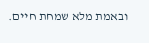ובאמת מלא שמחת חיים.